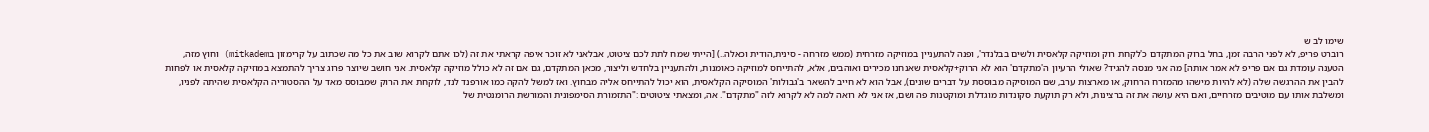שימו לב ש
רוברט פריפ, לא לפני הרבה זמן, בחל ברוק המתקדם כ'לקחת רוק ומוזיקה קלאסית ולשים בבלנדר', ופנה להתעניין במוזיקה מזרחית (ממש מזרחה - סינית,הודית וכאלה..) [הייתי שמח לתת לכם ציטוט, אבלאני לא זוכר איפה קראתי את זה (לכו אתם לקרוא שוב את כל מה שכתוב על קרימזון בmitkadem) וחוץ מזה, הטענה עומדת גם אם פריפ לא אמר אותה] מה אני מנסה להגיד? שאולי הרעיון ה'מתקדם' הוא לא הרוק+קלאסית שאנחנו מכירים ואוהבים, אלא, להתייחס למוזיקה כאומנות, ולהתעניין בלחדש וליצור, מכאן המתקדם, גם אם זה לא כולל מוזיקה קלאסית. אני חושב שיוצר פרוג צריך להתמצא במוזיקה קלאסית או לפחות להבין את ההרגשה שלה (לא להיות מישהו מהמזרח הרחוק, או מארצות ערב, שם המוסיקה מבוססת על דברים שונים), אבל הוא לא חייב להשאר ב'גבולות' המוסיקה הקלאסית, הוא יכול להתייחס אליה מבחוץ. ואז למשל להקה כמו אורפנד לנד, לוקחת את הרוק שמבוסס מאד על ההסטוריה הקלאסית שהיתה לפניו, ומשלבת אותו עם מוטיבים מזרחיים, ואם היא עושה את זה ברצינות, ולא רק תוקעת סקונדות מוגדלת ומוקטנות פה ושם, אז אני לא רואה למה לא לקרוא לזה "מתקדם". אה, ומצאתי ציטוטים :"התזמורת הסימפונית והמורשת הרומנטית של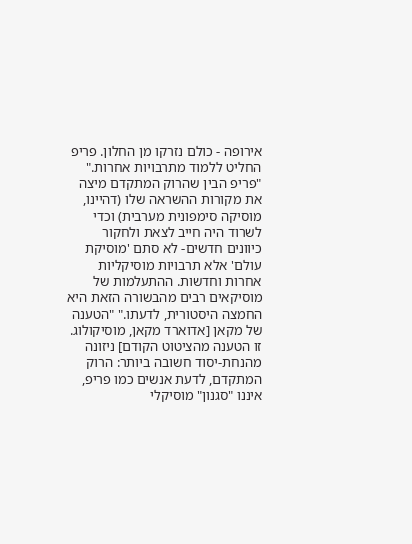אירופה - כולם נזרקו מן החלון. פריפ החליט ללמוד מתרבויות אחרות." "פריפ הבין שהרוק המתקדם מיצה את מקורות ההשראה שלו (דהיינו, מוסיקה סימפונית מערבית) וכדי לשרוד היה חייב לצאת ולחקור כיוונים חדשים- לא סתם 'מוסיקת עולם' אלא תרבויות מוסיקליות אחרות וחדשות. ההתעלמות של מוסיקאים רבים מהבשורה הזאת היא החמצה היסטורית, לדעתו." "הטענה של מקאן [אדוארד מקאן, מוסיקולוג. זו הטענה מהציטוט הקודם] ניזונה מהנחת-יסוד חשובה ביותר: הרוק המתקדם, לדעת אנשים כמו פריפ, איננו "סגנון" מוסיקלי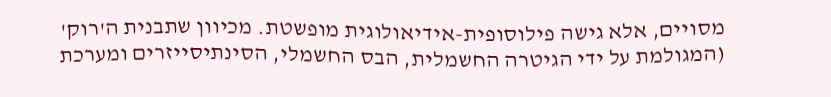מסויים, אלא גישה פילוסופית-אידיאולוגית מופשטת. מכיוון שתבנית ה'רוק' (המגולמת על ידי הגיטרה החשמלית, הבס החשמלי, הסינתיסייזרים ומערכת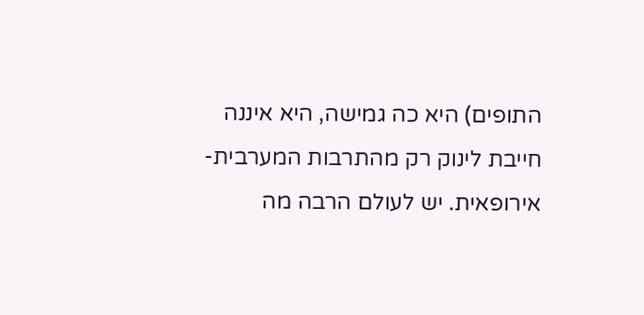התופים) היא כה גמישה, היא איננה חייבת לינוק רק מהתרבות המערבית-אירופאית. יש לעולם הרבה מה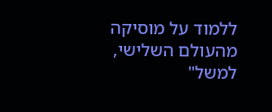ללמוד על מוסיקה מהעולם השלישי, למשל"